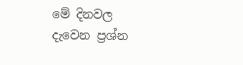මේ දිනවල දැවෙන ප්‍රශ්න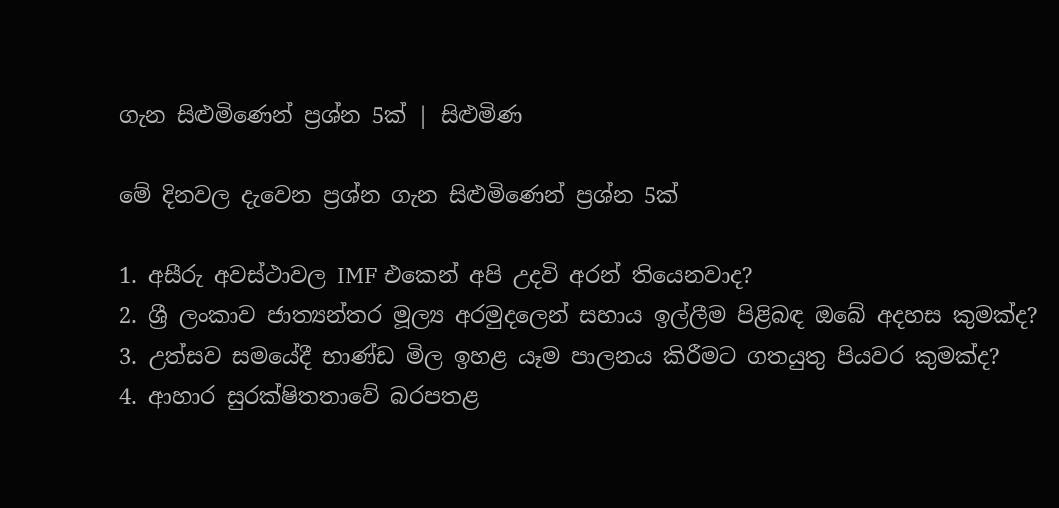ගැන සිළුමිණෙන් ප්‍රශ්න 5ක් | සිළුමිණ

මේ දිනවල දැවෙන ප්‍රශ්න ගැන සිළුමිණෙන් ප්‍රශ්න 5ක්

1. අසීරු අවස්ථාවල IMF එකෙන් අපි උදවි අරන් තියෙනවාද?
2. ශ්‍රී ලංකාව ජාත්‍යන්තර මූල්‍ය අරමුදලෙන් සහාය ඉල්ලීම පිළිබඳ ඔබේ අදහස කුමක්ද?
3. උත්සව සමයේදී භාණ්ඩ මිල ඉහළ යෑම පාලනය කිරීමට ගතයුතු පියවර කුමක්ද?
4. ආහාර සුරක්ෂිතතාවේ බරපතළ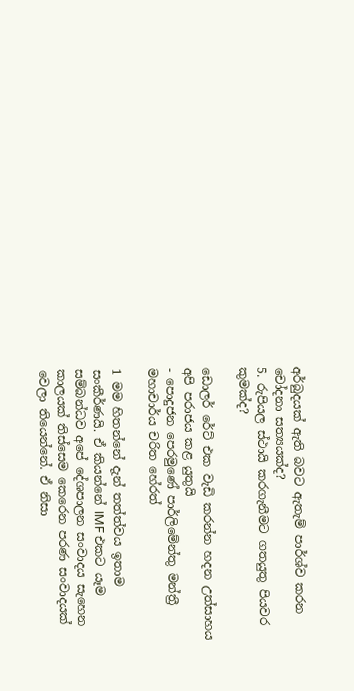අර්බුදයක් ඇති බවට ඇතැම් පාර්ශ්ව කරන චෝදනා සත්‍යයක්ද?
5. රුපියල ස්ථායි කරගැනීමට ගතයුතු පියවර කුමක්ද?

ඩොලර් රේට් එක වැඩි කරන්න හදන උත්සාහය අපි පරාජය කළ යුතුයි
- පොදුජන පෙරමුණේ පාර්ලිමේන්තු මන්ත්‍රී මහාචාර්ය චරිත හේරත්

1 මම හිතන්නේ දැන් තත්ත්වය ඉතාම සංකීර්ණයි. ඒ කියන්නේ IMF එකට යෑම සම්බන්ධව අපේ දේශපාලන සංවාදය සැහෙන කාලයක් තිස්සෙම කෙරෙන පරණ සංවාදයක් වෙලා තියෙන්නේ. ඒ නිසා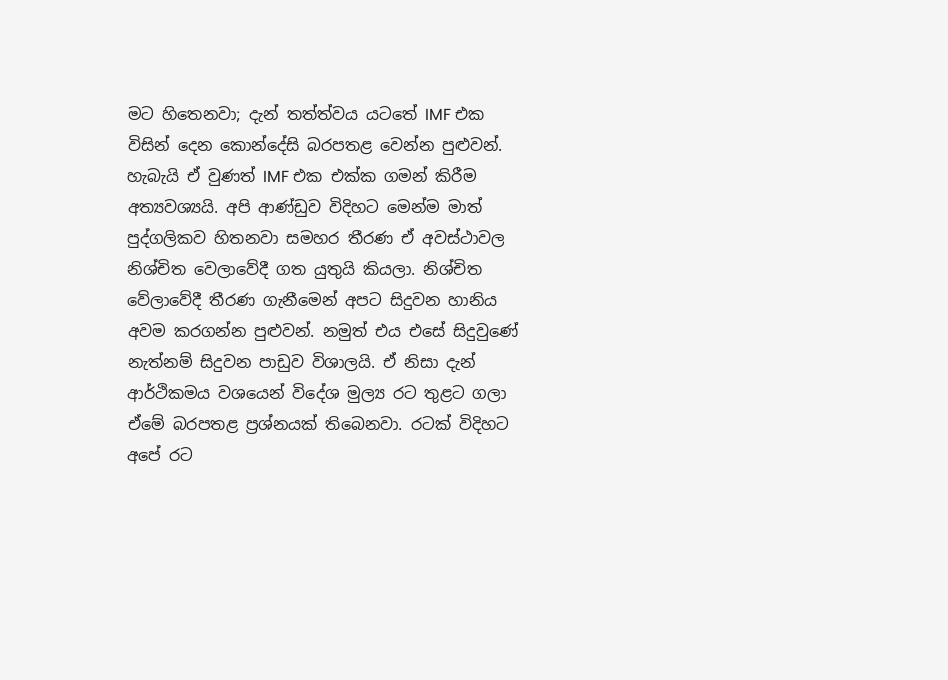මට හිතෙනවා; දැන් තත්ත්වය යටතේ IMF එක විසින් දෙන කොන්දේසි බරපතළ වෙන්න පුළුවන්. හැබැයි ඒ වුණත් IMF එක එක්ක ගමන් කිරීම අත්‍යවශ්‍යයි. අපි ආණ්ඩුව විදිහට මෙන්ම මාත් පුද්ගලිකව හිතනවා සමහර තීරණ ඒ අවස්ථාවල නිශ්චිත වෙලාවේදී ගත යුතුයි කියලා. නිශ්චිත වේලාවේදී තීරණ ගැනීමෙන් අපට සිදුවන හානිය අවම කරගන්න පුළුවන්. නමුත් එය එසේ සිදුවුණේ නැත්නම් සිදුවන පාඩුව විශාලයි. ඒ නිසා දැන් ආර්ථිකමය වශයෙන් විදේශ මුල්‍ය රට තුළට ගලා ඒමේ බරපතළ ප්‍රශ්නයක් තිබෙනවා. රටක් විදිහට අපේ රට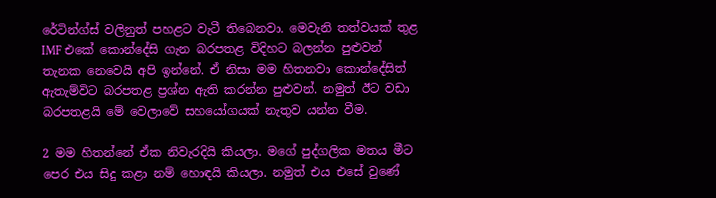රේටින්ග්ස් වලිනුත් පහළට වැටී තිබෙනවා. මෙවැනි තත්වයක් තුළ IMF එකේ කොන්දේසි ගැන බරපතළ විදිහට බලන්න පුළුවන් තැනක නෙවෙයි අපි ඉන්නේ. ඒ නිසා මම හිතනවා කොන්දේසිත් ඇතැම්විට බරපතළ ප්‍රශ්න ඇති කරන්න පුළුවන්. නමුත් ඊට වඩා බරපතළයි මේ වෙලාවේ සහයෝගයක් නැතුව යන්න වීම.

2 මම හිතන්නේ ඒක නිවැරදියි කියලා. මගේ පුද්ගලික මතය මීට පෙර එය සිදු කළා නම් හොඳයි කියලා. නමුත් එය එසේ වුණේ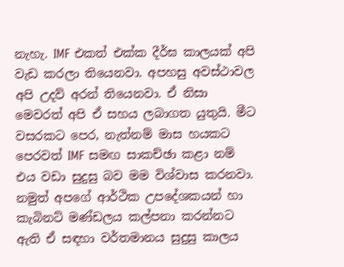නැහැ. IMF එකත් එක්ක දීර්ඝ කාලයක් අපි වැඩ කරලා තියෙනවා. අපහසු අවස්ථාවල අපි උදව් අරන් තියෙනවා. ඒ නිසා මෙවරත් අපි ඒ සහය ලබාගත යුතුයි. මීට වසරකට පෙර, නැත්නම් මාස හයකට පෙරවත් IMF සමඟ සාකච්ඡා කළා නම් එය වඩා සුදුසු බව මම විශ්වාස කරනවා. නමුත් අපගේ ආර්ථික උපදේශකයන් හා කැබිනට් මණ්ඩලය කල්පනා කරන්නට ඇති ඒ සඳහා වර්තමානය සුදුසු කාලය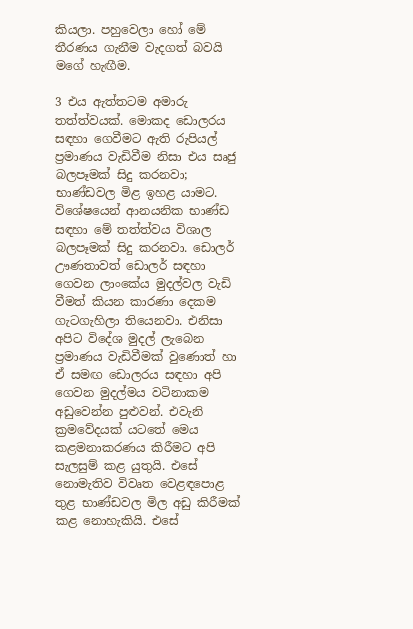කියලා. පහුවෙලා හෝ මේ තීරණය ගැනීම වැදගත් බවයි මගේ හැඟීම.

3 එය ඇත්තටම අමාරු තත්ත්වයක්. මොකද ඩොලරය සඳහා ගෙවීමට ඇති රුපියල් ප්‍රමාණය වැඩිවීම නිසා එය සෘජු බලපෑමක් සිදු කරනවා; භාණ්ඩවල මිළ ඉහළ යාමට. විශේෂයෙන් ආනයනික භාණ්ඩ සඳහා මේ තත්ත්වය විශාල බලපෑමක් සිදු කරනවා. ඩොලර් ඌණතාවත් ඩොලර් සඳහා ගෙවන ලාංකේය මුදල්වල වැඩි වීමත් කියන කාරණා දෙකම ගැටගැහිලා තියෙනවා. එනිසා අපිට විදේශ මුදල් ලැබෙන ප්‍රමාණය වැඩිවීමක් වුණොත් හා ඒ සමඟ ඩොලරය සඳහා අපි ගෙවන මුදල්මය වටිනාකම අඩුවෙන්න පුළුවන්. එවැනි ක්‍රමවේදයක් යටතේ මෙය කළමනාකරණය කිරීමට අපි සැලසුම් කළ යුතුයි. එසේ නොමැතිව විවෘත වෙළඳපොළ තුළ භාණ්ඩවල මිල අඩු කිරීමක් කළ නොහැකියි. එසේ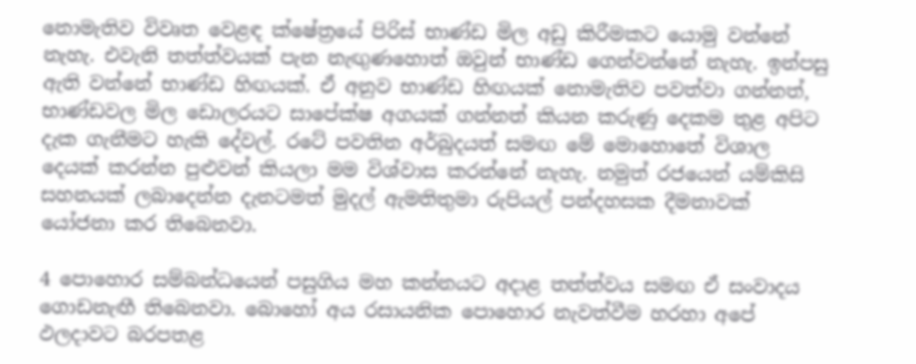නොමැතිව විවෘත වෙළඳ ක්ෂේත්‍රයේ පිරිස් භාණ්ඩ මිල අඩු කිරීමකට යොමු වන්නේ නැහැ. එවැනි තත්ත්වයක් පැන නැඟුණහොත් ඔවුන් භාණ්ඩ ගෙන්වන්නේ නැහැ. ඉන්පසු ඇති වන්නේ භාණ්ඩ හිඟයක්. ඒ අනුව භාණ්ඩ හිඟයක් නොමැතිව පවත්වා ගන්නත්, භාණ්ඩවල මිල ඩොලරයට සාපේක්ෂ අගයක් ගන්නත් කියන කරුණු දෙකම තුළ අපිට දැක ගැනීමට හැකි දේවල්. රටේ පවතින අර්බුදයත් සමඟ මේ මොහොතේ විශාල දෙයක් කරන්න පුළුවන් කියලා මම විශ්වාස කරන්නේ නැහැ. නමුත් රජයෙන් යම්කිසි සහනයක් ලබාදෙන්න දැනටමත් මුදල් ඇමතිතුමා රුපියල් පන්දහසක දීමනාවක් යෝජනා කර තිබෙනවා.

4 පොහොර සම්බන්ධයෙන් පසුගිය මහ කන්නයට අදාළ තත්ත්වය සමඟ ඒ සංවාදය ගොඩනැඟී තිබෙනවා. බොහෝ අය රසායනික පොහොර නැවත්වීම හරහා අපේ ඵලදාවට බරපතළ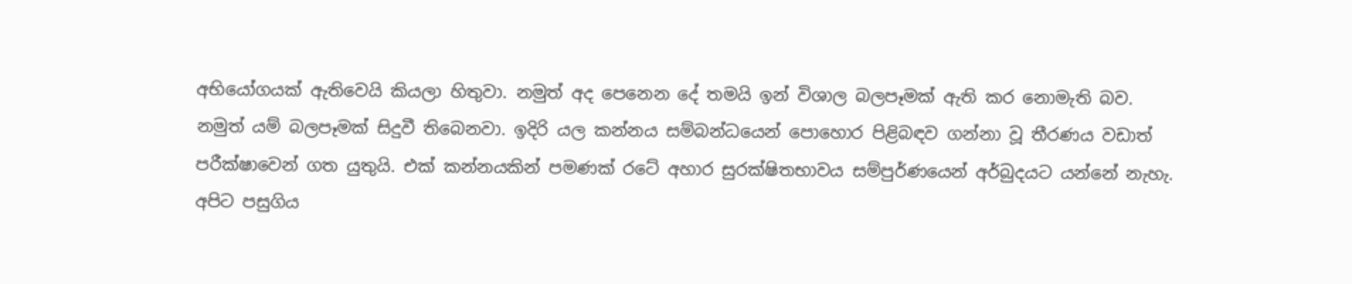අභියෝගයක් ඇතිවෙයි කියලා හිතුවා. නමුත් අද පෙනෙන දේ තමයි ඉන් විශාල බලපෑමක් ඇති කර නොමැති බව. නමුත් යම් බලපෑමක් සිදුවී තිබෙනවා. ඉදිරි යල කන්නය සම්බන්ධයෙන් පොහොර පිළිබඳව ගන්නා වූ තීරණය වඩාත් පරීක්ෂාවෙන් ගත යුතුයි. එක් කන්නයකින් පමණක් රටේ අහාර සුරක්ෂිතභාවය සම්පුර්ණයෙන් අර්බුදයට යන්නේ නැහැ. අපිට පසුගිය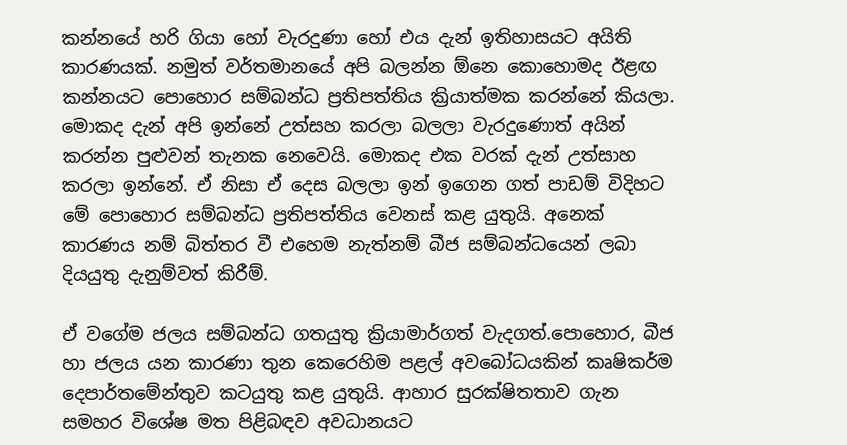කන්නයේ හරි ගියා හෝ වැරදුණා හෝ එය දැන් ඉතිහාසයට අයිති කාරණයක්. නමුත් වර්තමානයේ අපි බලන්න ඕනෙ කොහොමද ඊළඟ කන්නයට පොහොර සම්බන්ධ ප්‍රතිපත්තිය ක්‍රියාත්මක කරන්නේ කියලා. මොකද දැන් අපි ඉන්නේ උත්සහ කරලා බලලා වැරදුණොත් අයින් කරන්න පුළුවන් තැනක නෙවෙයි. මොකද එක වරක් දැන් උත්සාහ කරලා ඉන්නේ. ඒ නිසා ඒ දෙස බලලා ඉන් ඉගෙන ගත් පාඩම් විදිහට මේ පොහොර සම්බන්ධ ප්‍රතිපත්තිය වෙනස් කළ යුතුයි. අනෙක් කාරණය නම් බිත්තර වී එහෙම නැත්නම් බීජ සම්බන්ධයෙන් ලබා දියයුතු දැනුම්වත් කිරීම්.

ඒ වගේම ජලය සම්බන්ධ ගතයුතු ක්‍රියාමාර්ගත් වැදගත්.පොහොර, බීජ හා ජලය යන කාරණා තුන කෙරෙහිම පළල් අවබෝධයකින් කෘෂිකර්ම දෙපාර්තමේන්තුව කටයුතු කළ යුතුයි. ආහාර සුරක්ෂිතතාව ගැන සමහර විශේෂ මත පිළිබඳව අවධානයට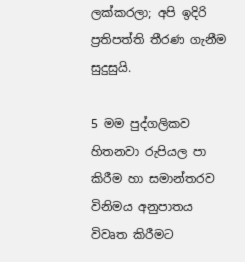ලක්කරලා; අපි ඉදිරි ප්‍රතිපත්ති තීරණ ගැනීම සුදුසුයි.

5 මම පුද්ගලිකව හිතනවා රුපියල පා කිරීම හා සමාන්තරව විනිමය අනුපාතය විවෘත කිරීමට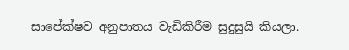සාපේක්ෂව අනුපාතය වැඩිකිරීම සුදුසුයි කියලා.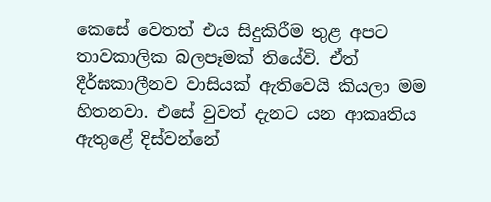කෙසේ වෙතත් එය සිදුකිරීම තුළ අපට තාවකාලික බලපෑමක් තියේවි. ඒත් දීර්ඝකාලීනව වාසියක් ඇතිවෙයි කියලා මම හිතනවා. එසේ වුවත් දැනට යන ආකෘතිය ඇතුළේ දිස්වන්නේ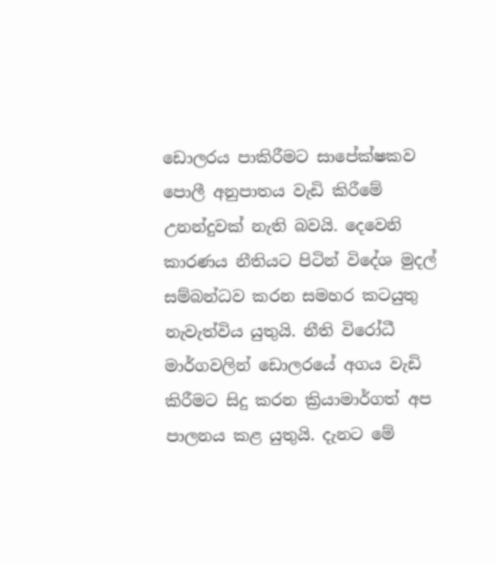ඩොලරය පාකිරීමට සාපේක්ෂකව පොලී අනුපාතය වැඩි කිරීමේ උනන්දුවක් නැති බවයි. දෙවෙනි කාරණය නීතියට පිටින් විදේශ මුදල් සම්බන්ධව කරන සමහර කටයුතු නැවැත්විය යුතුයි. නීති විරෝධී මාර්ගවලින් ඩොලරයේ අගය වැඩි කිරීමට සිදු කරන ක්‍රියාමාර්ගත් අප පාලනය කළ යුතුයි. දැනට මේ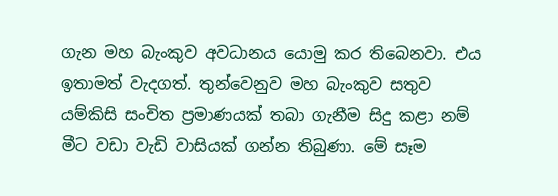ගැන මහ බැංකුව අවධානය යොමු කර තිබෙනවා. එය ඉතාමත් වැදගත්. තුන්වෙනුව මහ බැංකුව සතුව යම්කිසි සංචිත ප්‍රමාණයක් තබා ගැනීම සිදු කළා නම් මීට වඩා වැඩි වාසියක් ගන්න තිබුණා. මේ සෑම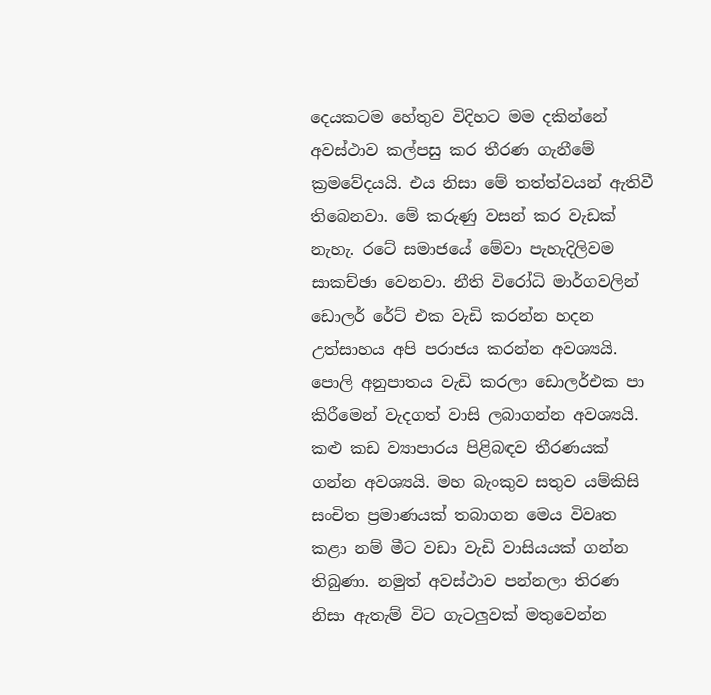දෙයකටම හේතුව විදිහට මම දකින්නේ අවස්ථාව කල්පසු කර තීරණ ගැනීමේ ක්‍රමවේදයයි. එය නිසා මේ තත්ත්වයන් ඇතිවී තිබෙනවා. මේ කරුණු වසන් කර වැඩක් නැහැ. රටේ සමාජයේ මේවා පැහැදිලිවම සාකච්ඡා වෙනවා. නීති විරෝධි මාර්ගවලින් ඩොලර් රේට් එක වැඩි කරන්න හදන උත්සාහය අපි පරාජය කරන්න අවශ්‍යයි. පොලි අනුපාතය වැඩි කරලා ඩොලර්එක පා කිරීමෙන් වැදගත් වාසි ලබාගන්න අවශ්‍යයි. කළු කඩ ව්‍යාපාරය පිළිබඳව තීරණයක් ගන්න අවශ්‍යයි. මහ බැංකුව සතුව යම්කිසි සංචිත ප්‍රමාණයක් තබාගන මෙය විවෘත කළා නම් මීට වඩා වැඩි වාසියයක් ගන්න තිබුණා. නමුත් අවස්ථාව පන්නලා තිරණ නිසා ඇතැම් විට ගැටලුවක් මතුවෙන්න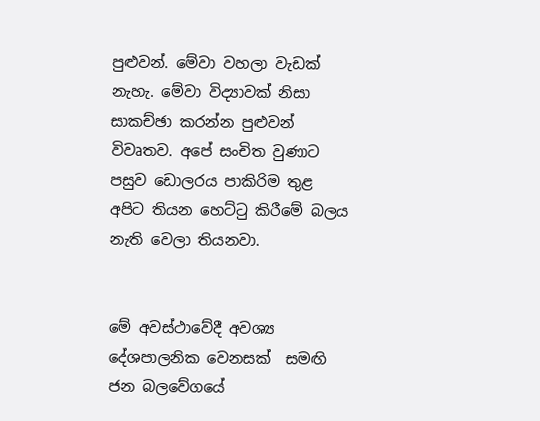පුළුවන්. මේවා වහලා වැඩක් නැහැ. මේවා විද්‍යාවක් නිසා සාකච්ඡා කරන්න පුළුවන් විවෘතව. අපේ සංචිත වුණාට පසුව ඩොලරය පාකිරිම තුළ අපිට තියන හෙට්ටු කිරීමේ බලය නැති වෙලා තියනවා.


මේ අවස්ථාවේදී අවශ්‍ය දේශපාලනික වෙනසක්  සමඟි ජන බලවේගයේ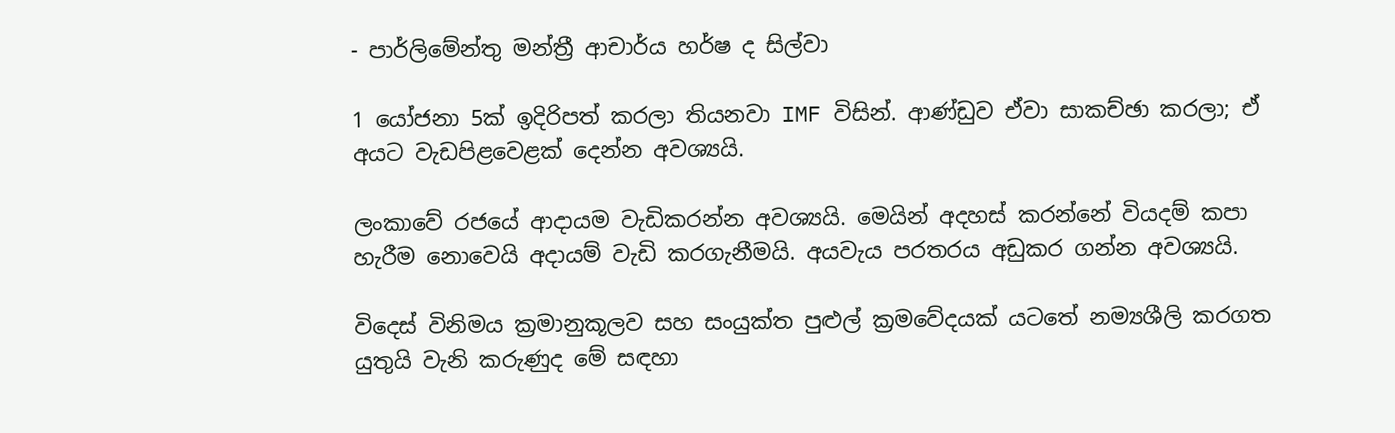- පාර්ලිමේන්තු මන්ත්‍රී ආචාර්ය හර්ෂ ද සිල්වා

1 යෝජනා 5ක් ඉදිරිපත් කරලා තියනවා IMF විසින්. ආණ්ඩුව ඒවා සාකච්ඡා කරලා; ඒ අයට වැඩපිළවෙළක් දෙන්න අවශ්‍යයි.

ලංකාවේ රජයේ ආදායම වැඩිකරන්න අවශ්‍යයි. මෙයින් අදහස් කරන්නේ වියදම් කපා හැරීම නොවෙයි අදායම් වැඩි කරගැනීමයි. අයවැය පරතරය අඩුකර ගන්න අවශ්‍යයි.

විදෙස් විනිමය ක්‍රමානුකූලව සහ සංයුක්ත පුළුල් ක්‍රමවේදයක් යටතේ නම්‍යශීලි කරගත යුතුයි වැනි කරුණුද මේ සඳහා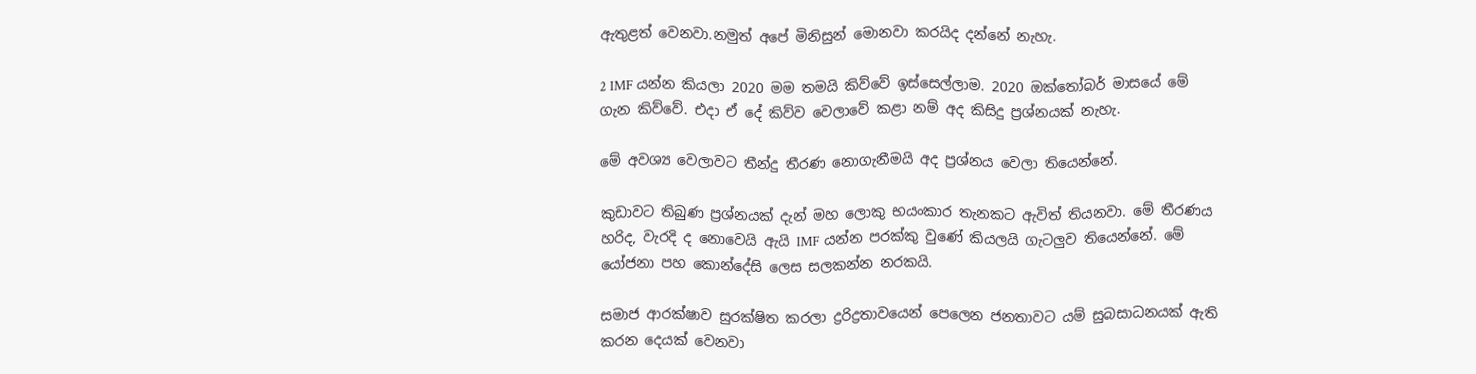ඇතුළත් වෙනවා.නමුත් අපේ මිනිසුන් මොනවා කරයිද දන්නේ නැහැ.

2 IMF යන්න කියලා 2020 මම තමයි කිව්වේ ඉස්සෙල්ලාම. 2020 ඔක්තෝබර් මාසයේ මේ ගැන කිව්වේ. එදා ඒ දේ කිව්ව වෙලාවේ කළා නම් අද කිසිදු ප්‍රශ්නයක් නැහැ.

මේ අවශ්‍ය වෙලාවට තීන්දු තීරණ නොගැනීමයි අද ප්‍රශ්නය වෙලා තියෙන්නේ.

කුඩාවට තිබුණ ප්‍රශ්නයක් දැන් මහ ලොකු භයංකාර තැනකට ඇවිත් තියනවා. මේ තීරණය හරිද, වැරදි ද නොවෙයි ඇයි IMF යන්න පරක්කු වුණේ කියලයි ගැටලුව තියෙන්නේ. මේ යෝජනා පහ කොන්දේසි ලෙස සලකන්න නරකයි.

සමාජ ආරක්ෂාව සුරක්ෂිත කරලා ද්‍රරිද්‍රතාවයෙන් පෙලෙන ජනතාවට යම් සුබසාධනයක් ඇති කරන දෙයක් වෙනවා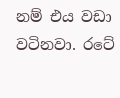නම් එය වඩා වටිනවා. රටේ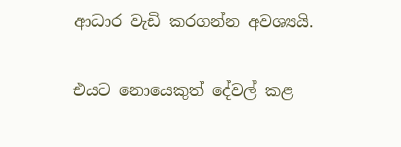ආධාර වැඩි කරගන්න අවශ්‍යයි.

එයට නොයෙකුත් දේවල් කළ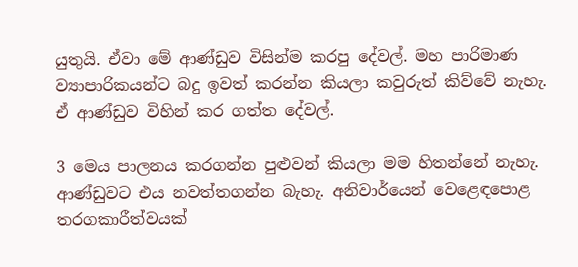යුතුයි. ඒවා මේ ආණ්ඩුව විසින්ම කරපු දේවල්. මහ පාරිමාණ ව්‍යාපාරිකයන්ට බදු ඉවත් කරන්න කියලා කවුරුත් කිව්වේ නැහැ. ඒ ආණ්ඩුව විහින් කර ගත්ත දේවල්.

3 මෙය පාලනය කරගන්න පුළුවන් කියලා මම හිතන්නේ නැහැ. ආණ්ඩුවට එය නවත්තගන්න බැහැ. අනිවාර්යෙන් වෙළෙඳපොළ තරගකාරීත්වයක්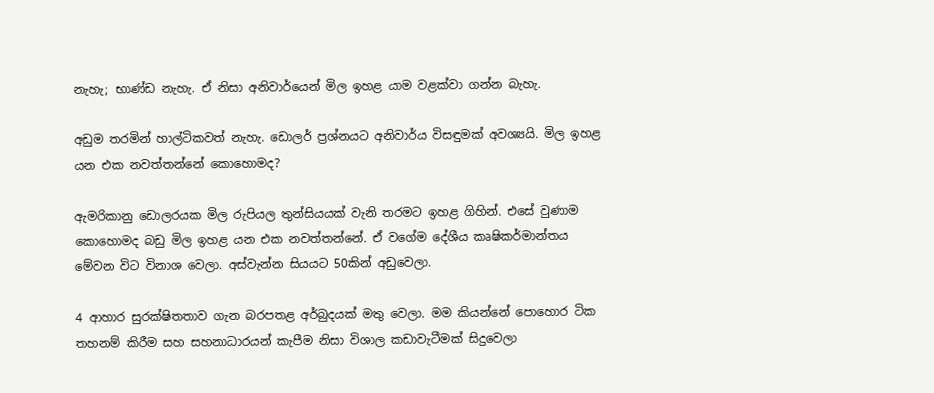නැහැ; භාණ්ඩ නැහැ. ඒ නිසා අනිවාර්යෙන් මිල ඉහළ යාම වළක්වා ගන්න බැහැ.

අඩුම තරමින් හාල්ටිකවත් නැහැ. ඩොලර් ප්‍රශ්නයට අනිවාර්ය විසඳුමක් අවශ්‍යයි. මිල ඉහළ යන එක නවත්තන්නේ කොහොමද?

ඇමරිකානු ඩොලරයක මිල රුපියල තුන්සියයක් වැනි තරමට ඉහළ ගිහින්. එසේ වුණාම කොහොමද බඩු මිල ඉහළ යන එක නවත්තන්නේ. ඒ වගේම දේශීය කෘෂිකර්මාන්තය මේවන විට විනාශ වෙලා. අස්වැන්න සියයට 50කින් අඩුවෙලා.

4 ආහාර සුරක්ෂිතතාව ගැන බරපතළ අර්බුදයක් මතු වෙලා. මම කියන්නේ පොහොර ටික තහනම් කිරීම සහ සහනාධාරයන් කැපීම නිසා විශාල කඩාවැටීමක් සිදුවෙලා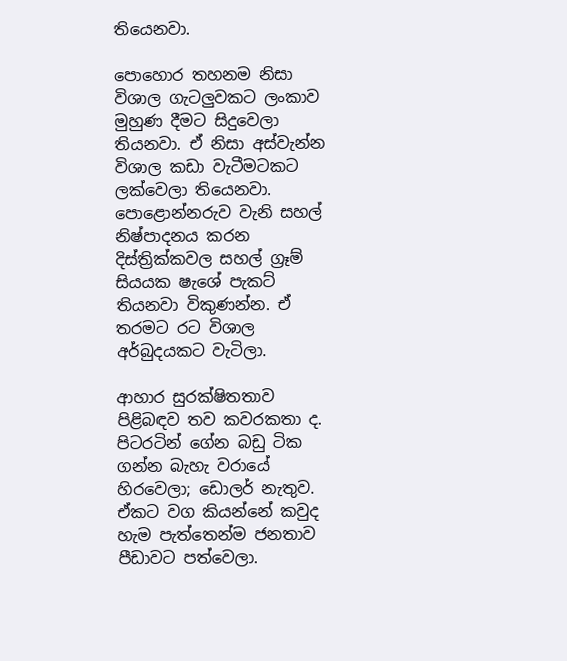තියෙනවා.

පොහොර තහනම නිසා විශාල ගැටලුවකට ලංකාව මුහුණ දීමට සිදුවෙලා තියනවා. ඒ නිසා අස්වැන්න විශාල කඩා වැටීමටකට ලක්වෙලා තියෙනවා. පොළොන්නරුව වැනි සහල් නිෂ්පාදනය කරන දිස්ත්‍රික්කවල සහල් ග්‍රෑම් සියයක ෂැශේ පැකට් තියනවා විකුණන්න. ඒ තරමට රට විශාල අර්බුදයකට වැටිලා.

ආහාර සුරක්ෂිතතාව පිළිබඳව තව කවරකතා ද. පිටරටින් ගේන බඩු ටික ගන්න බැහැ වරායේ හිරවෙලා; ඩොලර් නැතුව. ඒකට වග කියන්නේ කවුද හැම පැත්තෙන්ම ජනතාව පීඩාවට පත්වෙලා.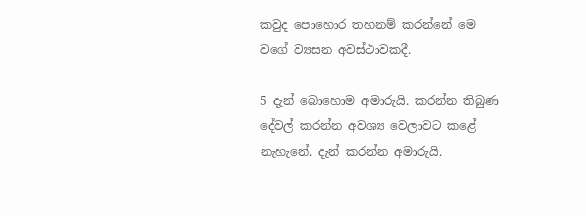කවුද පොහොර තහනම් කරන්නේ මෙ වගේ ව්‍යසන අවස්ථාවකදී.

5 දැන් බොහොම අමාරුයි. කරන්න තිබුණ දේවල් කරන්න අවශ්‍ය වෙලාවට කළේ නැහැනේ. දැන් කරන්න අමාරුයි.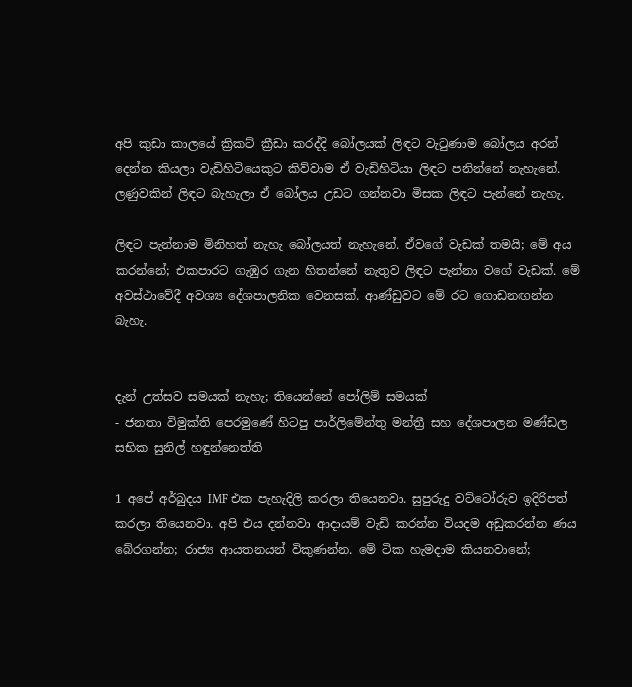අපි කුඩා කාලයේ ක්‍රිකට් ක්‍රීඩා කරද්දි බෝලයක් ලිඳට වැටුණාම බෝලය අරන් දෙන්න කියලා වැඩිහිටියෙකුට කිව්වාම ඒ වැඩිහිටියා ලිඳට පනින්නේ නැහැනේ. ලණුවකින් ලිඳට බැහැලා ඒ බෝලය උඩට ගන්නවා මිසක ලිඳට පැන්නේ නැහැ.

ලිඳට පැන්නාම මිනිහත් නැහැ බෝලයත් නැහැනේ. ඒවගේ වැඩක් තමයි; මේ අය කරන්නේ; එකපාරට ගැඹුර ගැන හිතන්නේ නැතුව ලිඳට පැන්නා වගේ වැඩක්. මේ අවස්ථාවේදී අවශ්‍ය දේශපාලනික වෙනසක්. ආණ්ඩුවට මේ රට ගොඩනඟන්න බැහැ.


දැන් උත්සව සමයක් නැහැ; තියෙන්නේ පෝලිම් සමයක්
- ජනතා විමුක්ති පෙරමුණේ හිටපු පාර්ලිමේන්තු මන්ත්‍රී සහ දේශපාලන මණ්ඩල සභික සුනිල් හඳුන්නෙත්ති

1 අපේ අර්බුදය IMF එක පැහැදිලි කරලා තියෙනවා. සුපුරුදු වට්ටෝරුව ඉදිරිපත් කරලා තියෙනවා. අපි එය දන්නවා ආදායම් වැඩි කරන්න වියදම අඩුකරන්න ණය බේරගන්න; රාජ්‍ය ආයතනයන් විකුණන්න. මේ ටික හැමදාම කියනවානේ;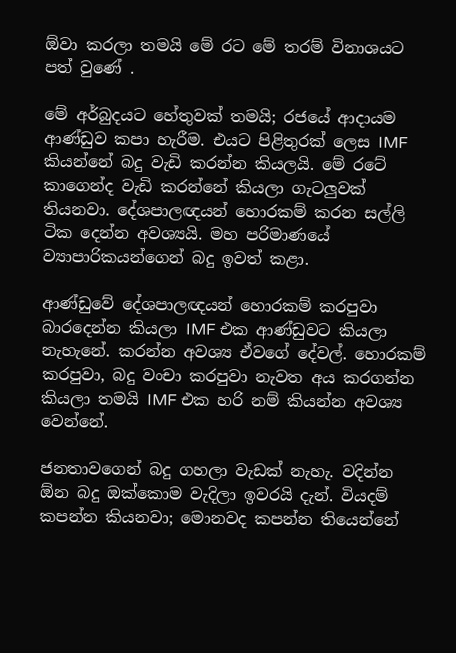ඕවා කරලා තමයි මේ රට මේ තරම් විනාශයට පත් වුණේ .

මේ අර්බුදයට හේතුවක් තමයි; රජයේ ආදායම ආණ්ඩුව කපා හැරීම. එයට පිළිතුරක් ලෙස IMF කියන්නේ බදු වැඩි කරන්න කියලයි. මේ රටේ කාගෙන්ද වැඩි කරන්නේ කියලා ගැටලුවක් තියනවා. දේශපාලඥයන් හොරකම් කරන සල්ලි ටික දෙන්න අවශ්‍යයි. මහ පරිමාණයේ ව්‍යාපාරිකයන්ගෙන් බදු ඉවත් කළා.

ආණ්ඩුවේ දේශපාලඥයන් හොරකම් කරපුවා බාරදෙන්න කියලා IMF එක ආණ්ඩුවට කියලා නැහැනේ. කරන්න අවශ්‍ය ඒවගේ දේවල්. හොරකම් කරපුවා, බදු වංචා කරපුවා නැවත අය කරගන්න කියලා තමයි IMF එක හරි නම් කියන්න අවශ්‍ය වෙන්නේ.

ජනතාවගෙන් බදු ගහලා වැඩක් නැහැ. වදින්න ඕන බදු ඔක්කොම වැදිලා ඉවරයි දැන්. වියදම් කපන්න කියනවා; මොනවද කපන්න තියෙන්නේ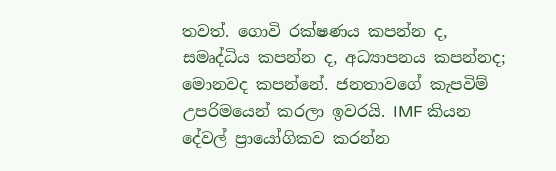තවත්. ගොවි රක්ෂණය කපන්න ද, සමෘද්ධිය කපන්න ද, අධ්‍යාපනය කපන්නද; මොනවද කපන්නේ. ජනතාවගේ කැපවිම් උපරිමයෙන් කරලා ඉවරයි. IMF කියන දේවල් ප්‍රායෝගිකව කරන්න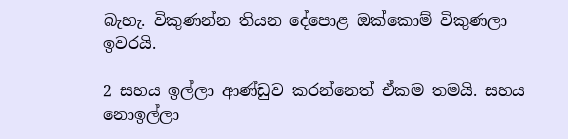බැහැ. විකුණන්න තියන දේපොළ ඔක්කොම් විකුණලා ඉවරයි.

2 සහය ඉල්ලා ආණ්ඩුව කරන්නෙත් ඒකම තමයි. සහය නොඉල්ලා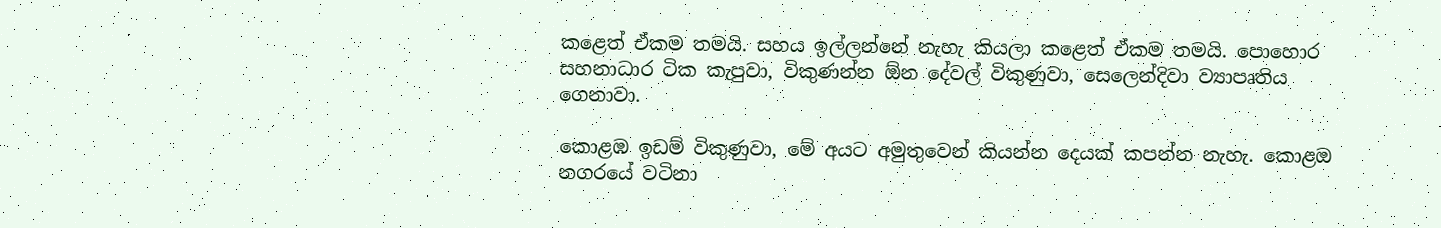කළෙත් ඒකම තමයි. සහය ඉල්ලන්නේ නැහැ කියලා කළෙත් ඒකම තමයි. පොහොර සහනාධාර ටික කැපුවා, විකුණන්න ඕන දේවල් විකුණුවා, සෙලෙන්දිවා ව්‍යාපෘතිය ගෙනාවා.

කොළඹ ඉඩම් විකුණුවා, මේ අයට අමුතුවෙන් කියන්න දෙයක් කපන්න නැහැ. කොළඔ නගරයේ වටිනා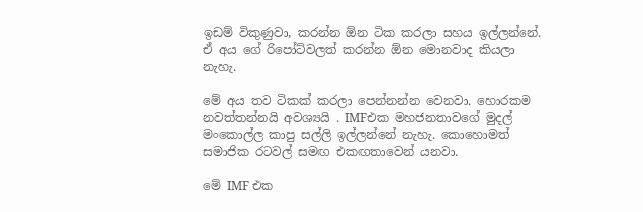ඉඩම් විකුණුවා, කරන්න ඕන ටික කරලා සහය ඉල්ලන්නේ. ඒ අය ගේ රිපෝට්වලත් කරන්න ඕන මොනවාද කියලා නැහැ.

මේ අය තව ටිකක් කරලා පෙන්නන්න වෙනවා. හොරකම නවත්තන්නයි අවශ්‍යයි . IMFඑක මහජනතාවගේ මුදල් මංකොල්ල කාපු සල්ලි ඉල්ලන්නේ නැහැ. කොහොමත් සමාජික රටවල් සමඟ එකඟතාවෙන් යනවා.

මේ IMF එක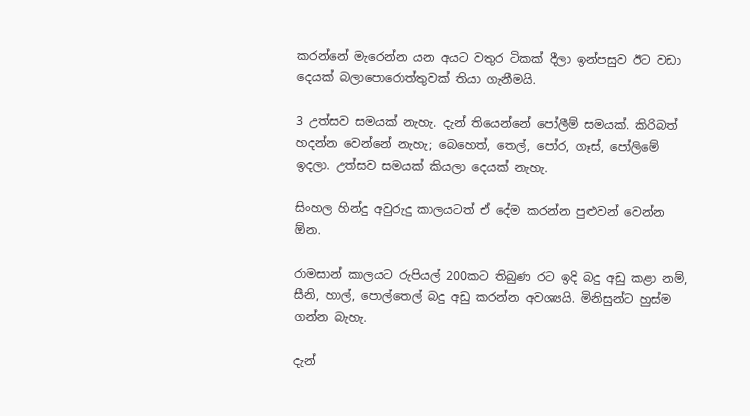කරන්නේ මැරෙන්න යන අයට වතුර ටිකක් දීලා ඉන්පසුව ඊට වඩා දෙයක් බලාපොරොත්තුවක් තියා ගැනීමයි.

3 උත්සව සමයක් නැහැ. දැන් තියෙන්නේ පෝලීම් සමයක්. කිරිබත් හදන්න වෙන්නේ නැහැ; බෙහෙත්, තෙල්, පෝර, ගෑස්, පෝලිමේ ඉදලා. උත්සව සමයක් කියලා දෙයක් නැහැ.

සිංහල හින්දු අවුරුදු කාලයටත් ඒ දේම කරන්න පුළුවන් වෙන්න ඕන.

රාමසාන් කාලයට රුපියල් 200කට තිබුණ රට ඉදි බදු අඩු කළා නම්, සීනි, හාල්, පොල්තෙල් බදු අඩු කරන්න අවශ්‍යයි. මිනිසුන්ට හුස්ම ගන්න බැහැ.

දැන්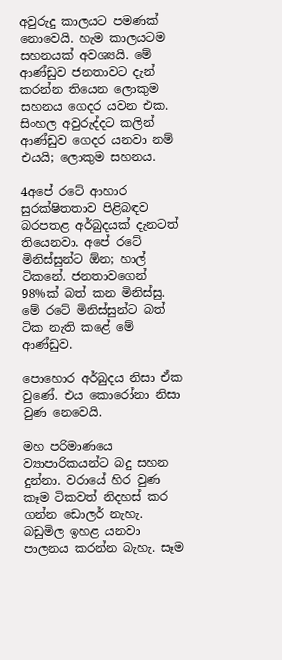අවුරුදු කාලයට පමණක් නොවෙයි. හැම කාලයටම සහනයක් අවශ්‍යයි. මේ ආණ්ඩුව ජනතාවට දැන් කරන්න තියෙන ලොකුම සහනය ගෙදර යවන එක. සිංහල අවුරුද්දට කලින් ආණ්ඩුව ගෙදර යනවා නම් එයයි; ලොකුම සහනය.

4අපේ රටේ ආහාර සුරක්ෂිතතාව පිළිබඳව බරපතළ අර්බුදයක් දැනටත් තියෙනවා. අපේ රටේ මිනිස්සුන්ට ඕන; හාල් ටිකනේ. ජනතාවගෙන් 98%ක් බත් කන මිනිස්සු. මේ රටේ මිනිස්සුන්ට බත් ටික නැති කළේ මේ ආණ්ඩුව.

පොහොර අර්බුදය නිසා ඒක වුණේ. එය කොරෝනා නිසා වුණ නෙවෙයි.

මහ පරිමාණයෙ ව්‍යාපාරිකයන්ට බදු සහන දුන්නා. වරායේ හිර වුණ කෑම ටිකවත් නිදහස් කර ගන්න ඩොලර් නැහැ. බඩුමිල ඉහළ යනවා පාලනය කරන්න බැහැ. සෑම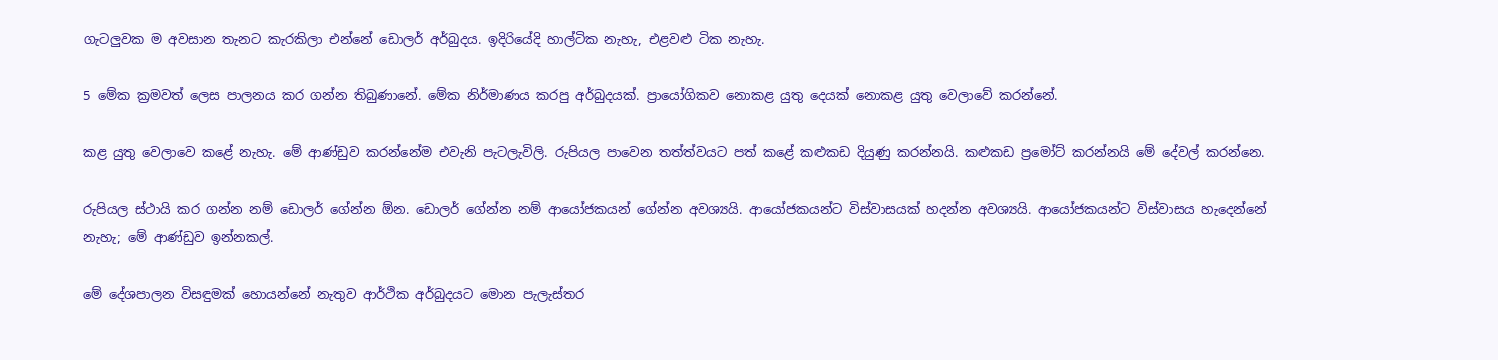ගැටලුවක ම අවසාන තැනට කැරකිලා එන්නේ ඩොලර් අර්බුදය. ඉදිරියේදි හාල්ටික නැහැ, එළවළු ටික නැහැ.

5 මේක ක්‍රමවත් ලෙස පාලනය කර ගන්න තිබුණානේ. මේක නිර්මාණය කරපු අර්බුදයක්. ප්‍රායෝගිකව නොකළ යුතු දෙයක් නොකළ යුතු වෙලාවේ කරන්නේ.

කළ යුතු වෙලාවෙ කළේ නැහැ. මේ ආණ්ඩුව කරන්නේම එවැනි පැටලැවිලි. රුපියල පාවෙන තත්ත්වයට පත් කළේ කළුකඩ දියුණු කරන්නයි. කළුකඩ ප්‍රමෝට් කරන්නයි මේ දේවල් කරන්නෙ.

රුපියල ස්ථායි කර ගන්න නම් ඩොලර් ගේන්න ඕන. ඩොලර් ගේන්න නම් ආයෝජකයන් ගේන්න අවශ්‍යයි. ආයෝජකයන්ට විස්වාසයක් හදන්න අවශ්‍යයි. ආයෝජකයන්ට විස්වාසය හැදෙන්නේ නැහැ; මේ ආණ්ඩුව ඉන්නකල්.

මේ දේශපාලන විසඳුමක් හොයන්නේ නැතුව ආර්ථික අර්බුදයට මොන පැලැස්තර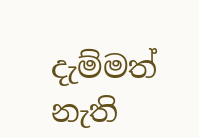දැම්මත් නැති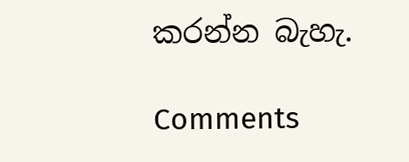කරන්න බැහැ.

Comments